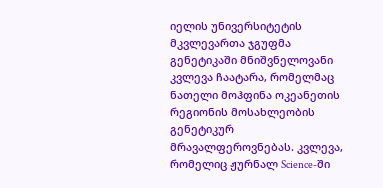იელის უნივერსიტეტის მკვლევართა ჯგუფმა გენეტიკაში მნიშვნელოვანი კვლევა ჩაატარა, რომელმაც ნათელი მოჰფინა ოკეანეთის რეგიონის მოსახლეობის გენეტიკურ მრავალფეროვნებას. კვლევა, რომელიც ჟურნალ Science-ში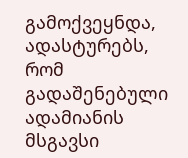გამოქვეყნდა, ადასტურებს, რომ გადაშენებული ადამიანის მსგავსი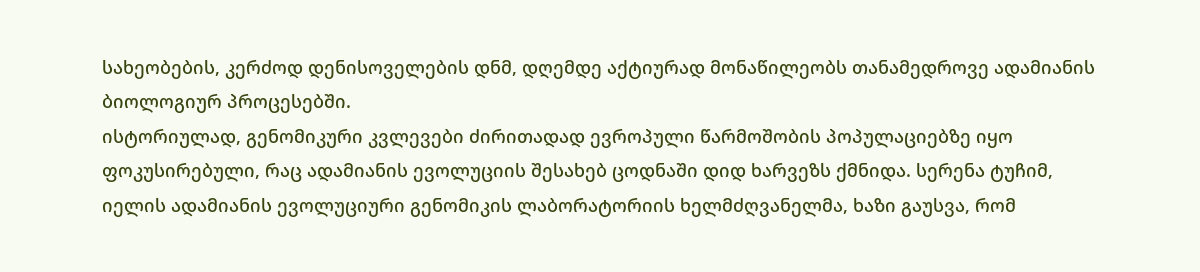სახეობების, კერძოდ დენისოველების დნმ, დღემდე აქტიურად მონაწილეობს თანამედროვე ადამიანის ბიოლოგიურ პროცესებში.
ისტორიულად, გენომიკური კვლევები ძირითადად ევროპული წარმოშობის პოპულაციებზე იყო ფოკუსირებული, რაც ადამიანის ევოლუციის შესახებ ცოდნაში დიდ ხარვეზს ქმნიდა. სერენა ტუჩიმ, იელის ადამიანის ევოლუციური გენომიკის ლაბორატორიის ხელმძღვანელმა, ხაზი გაუსვა, რომ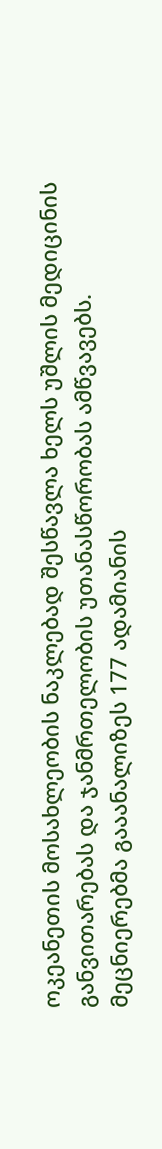ოკეანეთის მოსახლეობის ნაკლებად შესწავლა ხელს უშლის მედიცინის განვითარებას და ჯანმრთელობის უთანასწორობას ამწვავებს.
მეცნიერებმა გააანალიზეს 177 ადამიანის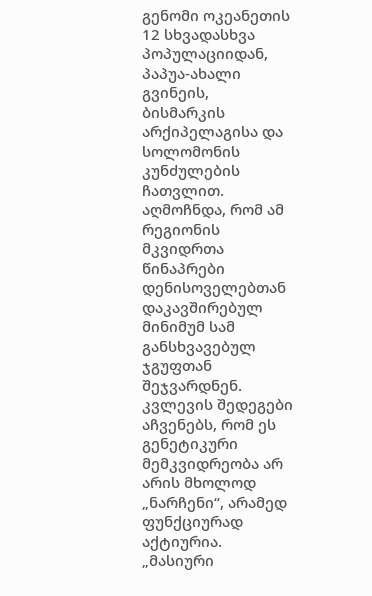გენომი ოკეანეთის 12 სხვადასხვა პოპულაციიდან, პაპუა-ახალი გვინეის, ბისმარკის არქიპელაგისა და სოლომონის კუნძულების ჩათვლით. აღმოჩნდა, რომ ამ რეგიონის მკვიდრთა წინაპრები დენისოველებთან დაკავშირებულ მინიმუმ სამ განსხვავებულ ჯგუფთან შეჯვარდნენ.
კვლევის შედეგები აჩვენებს, რომ ეს გენეტიკური მემკვიდრეობა არ არის მხოლოდ „ნარჩენი“, არამედ ფუნქციურად აქტიურია. „მასიური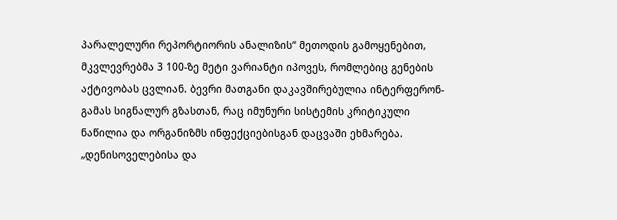პარალელური რეპორტიორის ანალიზის“ მეთოდის გამოყენებით, მკვლევრებმა 3 100-ზე მეტი ვარიანტი იპოვეს, რომლებიც გენების აქტივობას ცვლიან. ბევრი მათგანი დაკავშირებულია ინტერფერონ-გამას სიგნალურ გზასთან, რაც იმუნური სისტემის კრიტიკული ნაწილია და ორგანიზმს ინფექციებისგან დაცვაში ეხმარება.
„დენისოველებისა და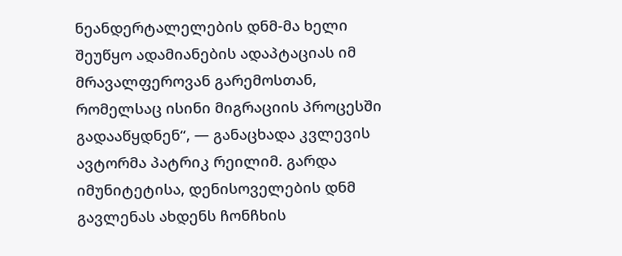ნეანდერტალელების დნმ-მა ხელი შეუწყო ადამიანების ადაპტაციას იმ მრავალფეროვან გარემოსთან, რომელსაც ისინი მიგრაციის პროცესში გადააწყდნენ“, — განაცხადა კვლევის ავტორმა პატრიკ რეილიმ. გარდა იმუნიტეტისა, დენისოველების დნმ გავლენას ახდენს ჩონჩხის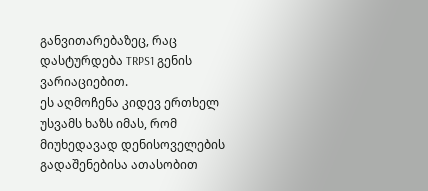განვითარებაზეც, რაც დასტურდება TRPS1 გენის ვარიაციებით.
ეს აღმოჩენა კიდევ ერთხელ უსვამს ხაზს იმას, რომ მიუხედავად დენისოველების გადაშენებისა ათასობით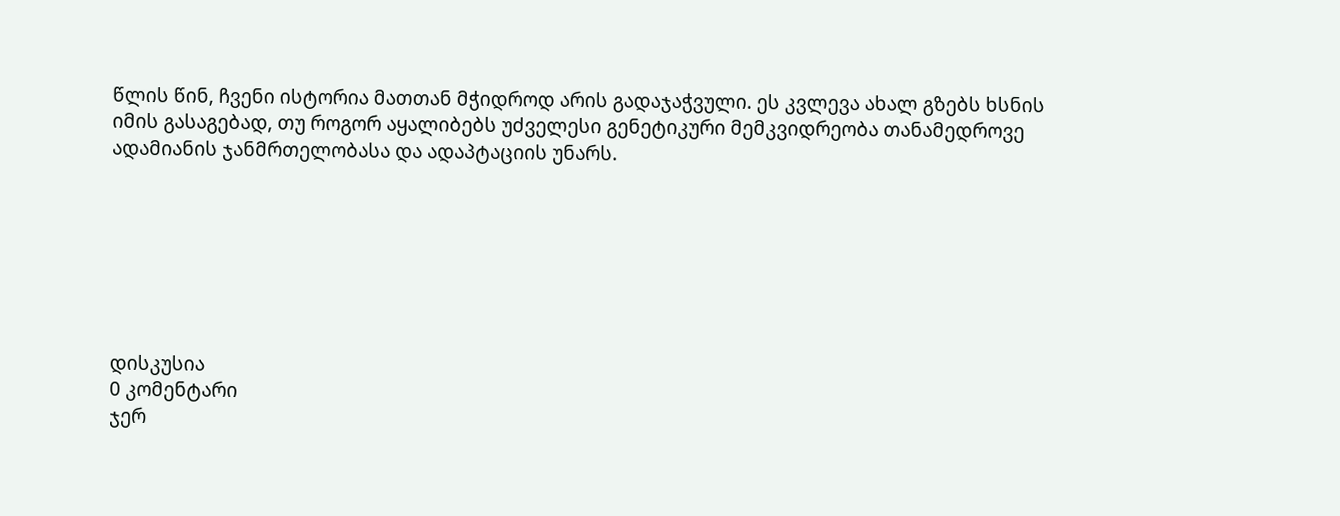წლის წინ, ჩვენი ისტორია მათთან მჭიდროდ არის გადაჯაჭვული. ეს კვლევა ახალ გზებს ხსნის იმის გასაგებად, თუ როგორ აყალიბებს უძველესი გენეტიკური მემკვიდრეობა თანამედროვე ადამიანის ჯანმრთელობასა და ადაპტაციის უნარს.







დისკუსია
0 კომენტარი
ჯერ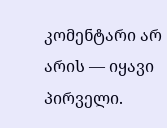კომენტარი არ არის — იყავი პირველი.